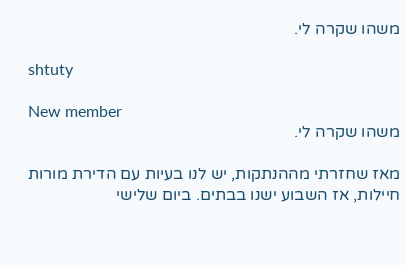משהו שקרה לי.

shtuty

New member
משהו שקרה לי.

מאז שחזרתי מההנתקות, יש לנו בעיות עם הדירת מורות חיילות, אז השבוע ישנו בבתים. ביום שלישי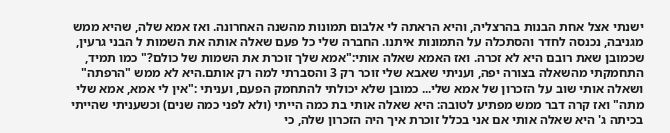ישנתי אצל אחת הבנות בהרצליה, והיא הראתה לי אלבום תמונות מהשנה האחרונה. ואז אמא שלה, שהיא ממש מגניבה, נכנסה לחדר והסתכלה על התמונות איתנו. החברה שלי כל פעם שאלה אותה את השמות ל הבני גרעין, שכמובן שאת רובם היא לא זכרה. ואז האמא שאלה אותי:"אמא שלך זוכרת את השמות של כולם?" כמו תמיד, התחמקתי מהשאלה בצורה יפה, ועניתי שאבא שלי זוכר רק 3 והסברתי למה רק אותם.היא לא ממש "הרפתה" ושאלה אותי שוב על הזכרון של אמא שלי... כמובן שלא יכולתי להתחמק הפעם, ועניתי :"אין לי אמא, אמא שלי מתה" ואז קרה דבר ממש מפתיע לטובה: היא שאלה אותי בת כמה הייתי (ולא לפני כמה שנים) וכשעניתי שהייתי בכיתה ג' היא שאלה אותי אם אני בכלל זוכרת איך היה הזכרון שלה, כי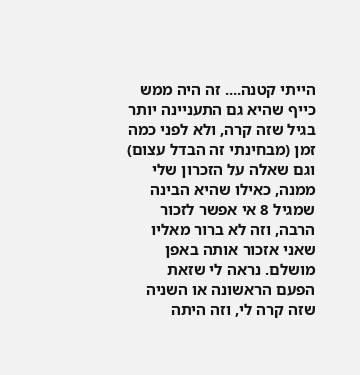הייתי קטנה.... זה היה ממש כייף שהיא גם התעניינה יותר בגיל שזה קרה, ולא לפני כמה זמן (מבחינתי זה הבדל עצום) וגם שאלה על הזכרון שלי ממנה, כאילו שהיא הבינה שמגיל 8 אי אפשר לזכור הרבה, וזה לא ברור מאליו שאני אזכור אותה באפן מושלם. נראה לי שזאת הפעם הראשונה או השניה שזה קרה לי, וזה היתה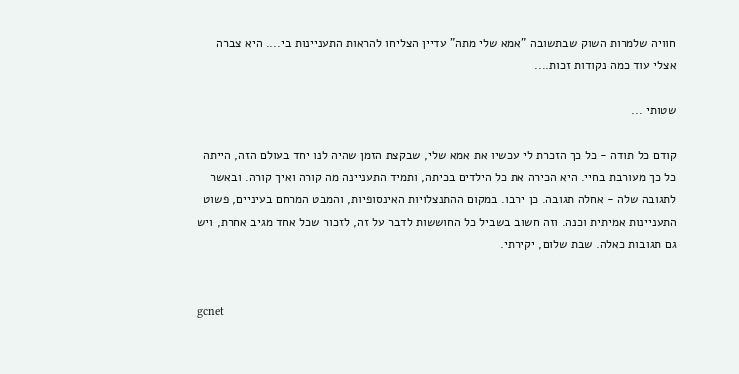חוויה שלמרות השוק שבתשובה "אמא שלי מתה" עדיין הצליחו להראות התעניינות בי.... היא צברה אצלי עוד כמה נקודות זכות....

שטותי ...

קודם כל תודה - כל כך הזכרת לי עכשיו את אמא שלי, שבקצת הזמן שהיה לנו יחד בעולם הזה, הייתה כל כך מעורבת בחיי. היא הכירה את כל הילדים בכיתה, ותמיד התעניינה מה קורה ואיך קורה. ובאשר לתגובה שלה - אחלה תגובה. כן ירבו. במקום ההתנצלויות האינסופיות, והמבט המרחם בעיניים, פשוט התעניינות אמיתית וכנה. וזה חשוב בשביל כל החוששות לדבר על זה, לזכור שכל אחד מגיב אחרת, ויש גם תגובות כאלה. שבת שלום, יקירתי.


gcnet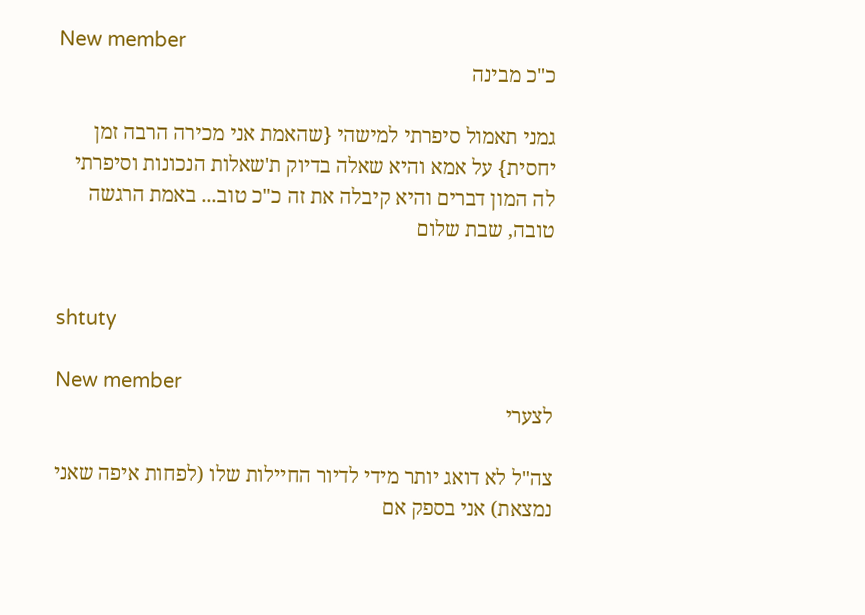New member
כ"כ מבינה

גמני תאמול סיפרתי למישהי {שהאמת אני מכירה הרבה זמן יחסית} על אמא והיא שאלה בדיוק ת'שאלות הנכונות וסיפרתי לה המון דברים והיא קיבלה את זה כ"כ טוב... באמת הרגשה טובה, שבת שלום


shtuty

New member
לצערי

צה"ל לא דואג יותר מידי לדיור החיילות שלו (לפחות איפה שאני נמצאת) אני בספק אם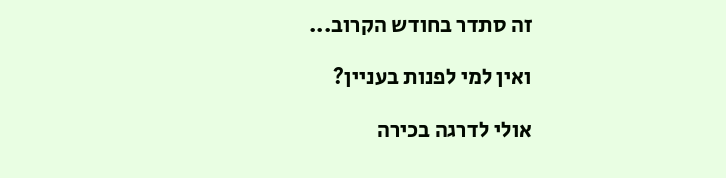זה סתדר בחודש הקרוב...

ואין למי לפנות בעניין?

אולי לדרגה בכירה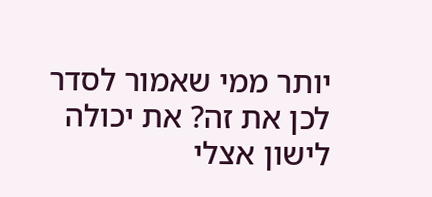יותר ממי שאמור לסדר לכן את זה? את יכולה לישון אצלי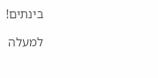בינתים!

למעלה